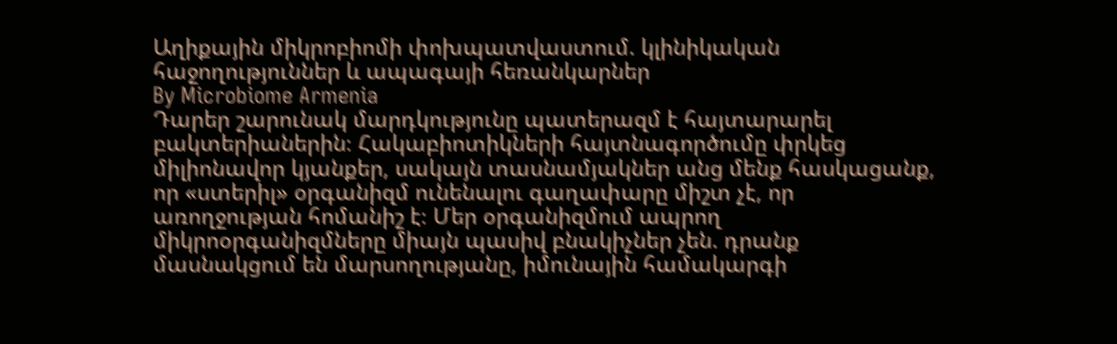Աղիքային միկրոբիոմի փոխպատվաստում. կլինիկական հաջողություններ և ապագայի հեռանկարներ
By Microbiome Armenia
Դարեր շարունակ մարդկությունը պատերազմ է հայտարարել բակտերիաներին։ Հակաբիոտիկների հայտնագործումը փրկեց միլիոնավոր կյանքեր, սակայն տասնամյակներ անց մենք հասկացանք, որ «ստերիլ» օրգանիզմ ունենալու գաղափարը միշտ չէ, որ առողջության հոմանիշ է։ Մեր օրգանիզմում ապրող միկրոօրգանիզմները միայն պասիվ բնակիչներ չեն. դրանք մասնակցում են մարսողությանը, իմունային համակարգի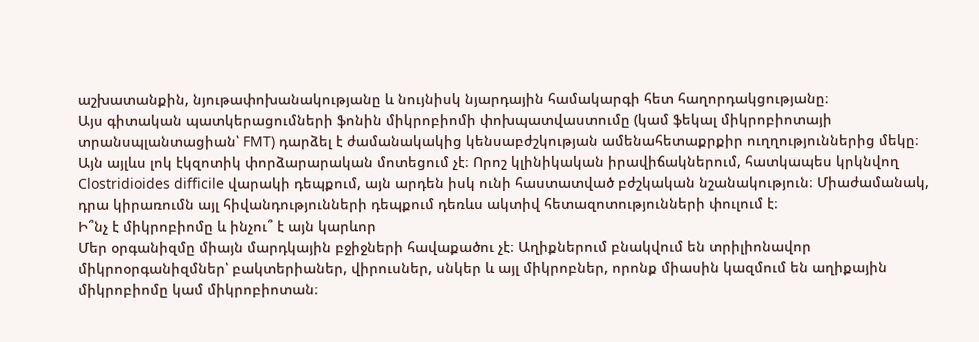աշխատանքին, նյութափոխանակությանը և նույնիսկ նյարդային համակարգի հետ հաղորդակցությանը։
Այս գիտական պատկերացումների ֆոնին միկրոբիոմի փոխպատվաստումը (կամ ֆեկալ միկրոբիոտայի տրանսպլանտացիան՝ FMT) դարձել է ժամանակակից կենսաբժշկության ամենահետաքրքիր ուղղություններից մեկը։ Այն այլևս լոկ էկզոտիկ փորձարարական մոտեցում չէ։ Որոշ կլինիկական իրավիճակներում, հատկապես կրկնվող Clostridioides difficile վարակի դեպքում, այն արդեն իսկ ունի հաստատված բժշկական նշանակություն։ Միաժամանակ, դրա կիրառումն այլ հիվանդությունների դեպքում դեռևս ակտիվ հետազոտությունների փուլում է։
Ի՞նչ է միկրոբիոմը և ինչու՞ է այն կարևոր
Մեր օրգանիզմը միայն մարդկային բջիջների հավաքածու չէ։ Աղիքներում բնակվում են տրիլիոնավոր միկրոօրգանիզմներ՝ բակտերիաներ, վիրուսներ, սնկեր և այլ միկրոբներ, որոնք միասին կազմում են աղիքային միկրոբիոմը կամ միկրոբիոտան։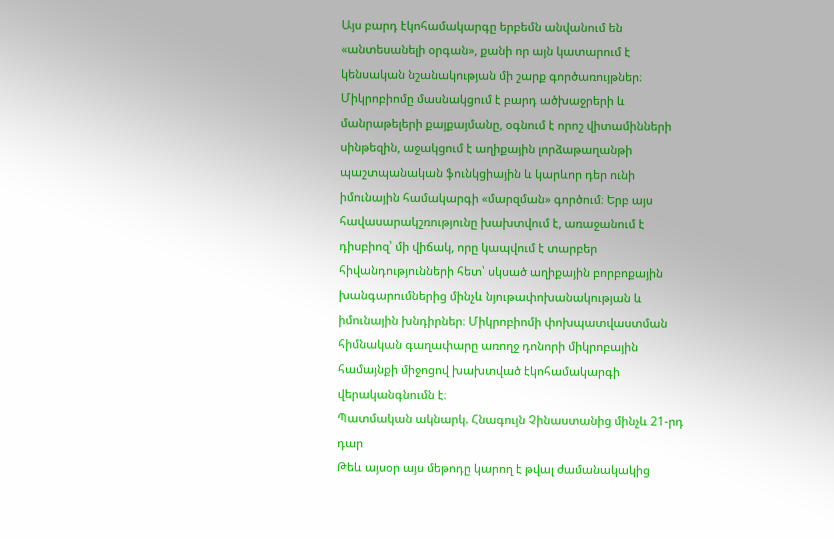Այս բարդ էկոհամակարգը երբեմն անվանում են «անտեսանելի օրգան», քանի որ այն կատարում է կենսական նշանակության մի շարք գործառույթներ։
Միկրոբիոմը մասնակցում է բարդ ածխաջրերի և մանրաթելերի քայքայմանը, օգնում է որոշ վիտամինների սինթեզին, աջակցում է աղիքային լորձաթաղանթի պաշտպանական ֆունկցիային և կարևոր դեր ունի իմունային համակարգի «մարզման» գործում։ Երբ այս հավասարակշռությունը խախտվում է, առաջանում է դիսբիոզ՝ մի վիճակ, որը կապվում է տարբեր հիվանդությունների հետ՝ սկսած աղիքային բորբոքային խանգարումներից մինչև նյութափոխանակության և իմունային խնդիրներ։ Միկրոբիոմի փոխպատվաստման հիմնական գաղափարը առողջ դոնորի միկրոբային համայնքի միջոցով խախտված էկոհամակարգի վերականգնումն է։
Պատմական ակնարկ. Հնագույն Չինաստանից մինչև 21-րդ դար
Թեև այսօր այս մեթոդը կարող է թվալ ժամանակակից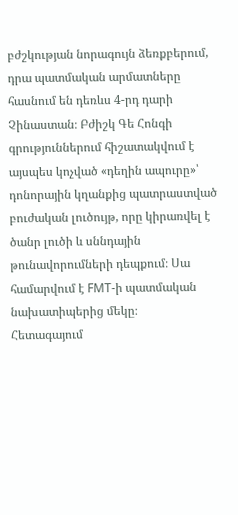բժշկության նորագույն ձեռքբերում, դրա պատմական արմատները հասնում են դեռևս 4-րդ դարի Չինաստան։ Բժիշկ Գե Հոնգի գրություններում հիշատակվում է այսպես կոչված «դեղին ապուրը»՝ դոնորային կղանքից պատրաստված բուժական լուծույթ, որը կիրառվել է ծանր լուծի և սննդային թունավորումների դեպքում։ Սա համարվում է FMT-ի պատմական նախատիպերից մեկը։
Հետագայում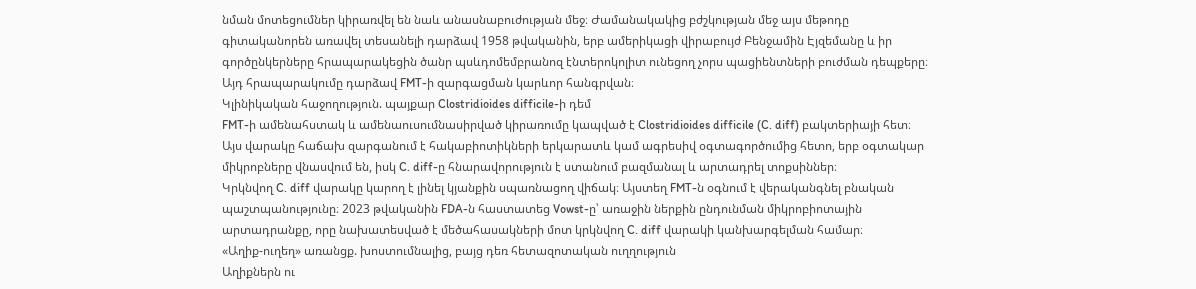նման մոտեցումներ կիրառվել են նաև անասնաբուժության մեջ։ Ժամանակակից բժշկության մեջ այս մեթոդը գիտականորեն առավել տեսանելի դարձավ 1958 թվականին, երբ ամերիկացի վիրաբույժ Բենջամին Էյզեմանը և իր գործընկերները հրապարակեցին ծանր պսևդոմեմբրանոզ էնտերոկոլիտ ունեցող չորս պացիենտների բուժման դեպքերը։ Այդ հրապարակումը դարձավ FMT-ի զարգացման կարևոր հանգրվան։
Կլինիկական հաջողություն. պայքար Clostridioides difficile-ի դեմ
FMT-ի ամենահստակ և ամենաուսումնասիրված կիրառումը կապված է Clostridioides difficile (C. diff) բակտերիայի հետ։ Այս վարակը հաճախ զարգանում է հակաբիոտիկների երկարատև կամ ագրեսիվ օգտագործումից հետո, երբ օգտակար միկրոբները վնասվում են, իսկ C. diff-ը հնարավորություն է ստանում բազմանալ և արտադրել տոքսիններ։
Կրկնվող C. diff վարակը կարող է լինել կյանքին սպառնացող վիճակ։ Այստեղ FMT-ն օգնում է վերականգնել բնական պաշտպանությունը։ 2023 թվականին FDA-ն հաստատեց Vowst-ը՝ առաջին ներքին ընդունման միկրոբիոտային արտադրանքը, որը նախատեսված է մեծահասակների մոտ կրկնվող C. diff վարակի կանխարգելման համար։
«Աղիք-ուղեղ» առանցք. խոստումնալից, բայց դեռ հետազոտական ուղղություն
Աղիքներն ու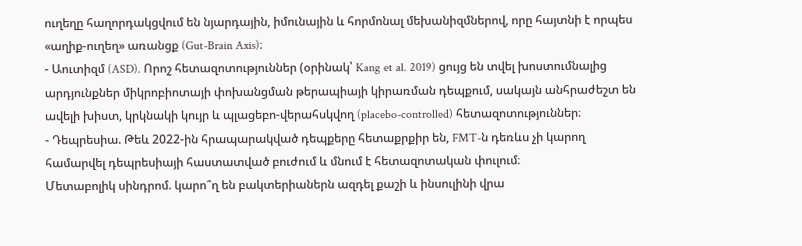ուղեղը հաղորդակցվում են նյարդային, իմունային և հորմոնալ մեխանիզմներով, որը հայտնի է որպես «աղիք-ուղեղ» առանցք (Gut-Brain Axis)։
- Աուտիզմ (ASD). Որոշ հետազոտություններ (օրինակ՝ Kang et al. 2019) ցույց են տվել խոստումնալից արդյունքներ միկրոբիոտայի փոխանցման թերապիայի կիրառման դեպքում, սակայն անհրաժեշտ են ավելի խիստ, կրկնակի կույր և պլացեբո-վերահսկվող (placebo-controlled) հետազոտություններ։
- Դեպրեսիա. Թեև 2022-ին հրապարակված դեպքերը հետաքրքիր են, FMT-ն դեռևս չի կարող համարվել դեպրեսիայի հաստատված բուժում և մնում է հետազոտական փուլում։
Մետաբոլիկ սինդրոմ. կարո՞ղ են բակտերիաներն ազդել քաշի և ինսուլինի վրա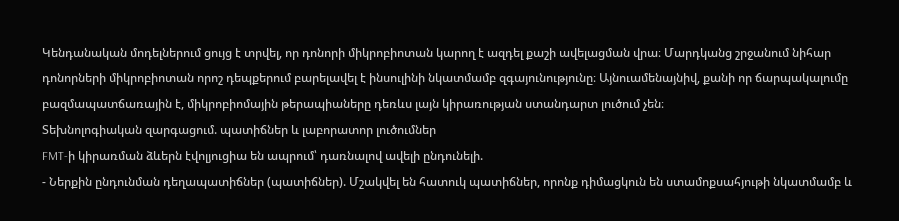Կենդանական մոդելներում ցույց է տրվել, որ դոնորի միկրոբիոտան կարող է ազդել քաշի ավելացման վրա։ Մարդկանց շրջանում նիհար դոնորների միկրոբիոտան որոշ դեպքերում բարելավել է ինսուլինի նկատմամբ զգայունությունը։ Այնուամենայնիվ, քանի որ ճարպակալումը բազմապատճառային է, միկրոբիոմային թերապիաները դեռևս լայն կիրառության ստանդարտ լուծում չեն։
Տեխնոլոգիական զարգացում. պատիճներ և լաբորատոր լուծումներ
FMT-ի կիրառման ձևերն էվոլյուցիա են ապրում՝ դառնալով ավելի ընդունելի.
- Ներքին ընդունման դեղապատիճներ (պատիճներ). Մշակվել են հատուկ պատիճներ, որոնք դիմացկուն են ստամոքսահյութի նկատմամբ և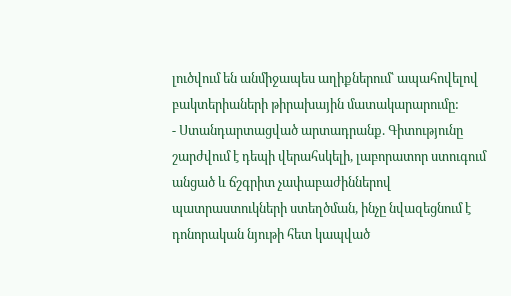լուծվում են անմիջապես աղիքներում՝ ապահովելով բակտերիաների թիրախային մատակարարումը:
- Ստանդարտացված արտադրանք. Գիտությունը շարժվում է դեպի վերահսկելի, լաբորատոր ստուգում անցած և ճշգրիտ չափաբաժիններով պատրաստուկների ստեղծման, ինչը նվազեցնում է դոնորական նյութի հետ կապված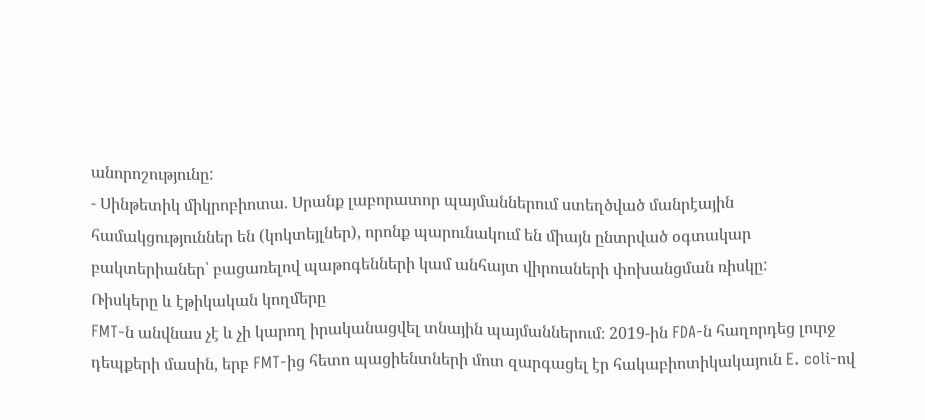անորոշությունը:
- Սինթետիկ միկրոբիոտա. Սրանք լաբորատոր պայմաններում ստեղծված մանրէային համակցություններ են (կոկտեյլներ), որոնք պարունակում են միայն ընտրված օգտակար բակտերիաներ՝ բացառելով պաթոգենների կամ անհայտ վիրուսների փոխանցման ռիսկը:
Ռիսկերը և էթիկական կողմերը
FMT-ն անվնաս չէ և չի կարող իրականացվել տնային պայմաններում։ 2019-ին FDA-ն հաղորդեց լուրջ դեպքերի մասին, երբ FMT-ից հետո պացիենտների մոտ զարգացել էր հակաբիոտիկակայուն E. coli-ով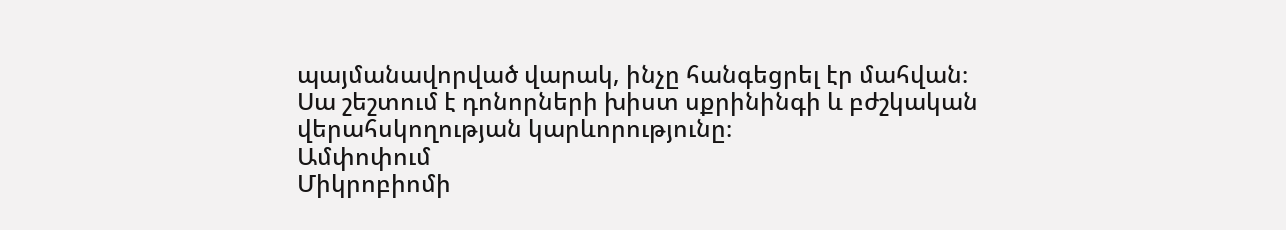պայմանավորված վարակ, ինչը հանգեցրել էր մահվան։ Սա շեշտում է դոնորների խիստ սքրինինգի և բժշկական վերահսկողության կարևորությունը։
Ամփոփում
Միկրոբիոմի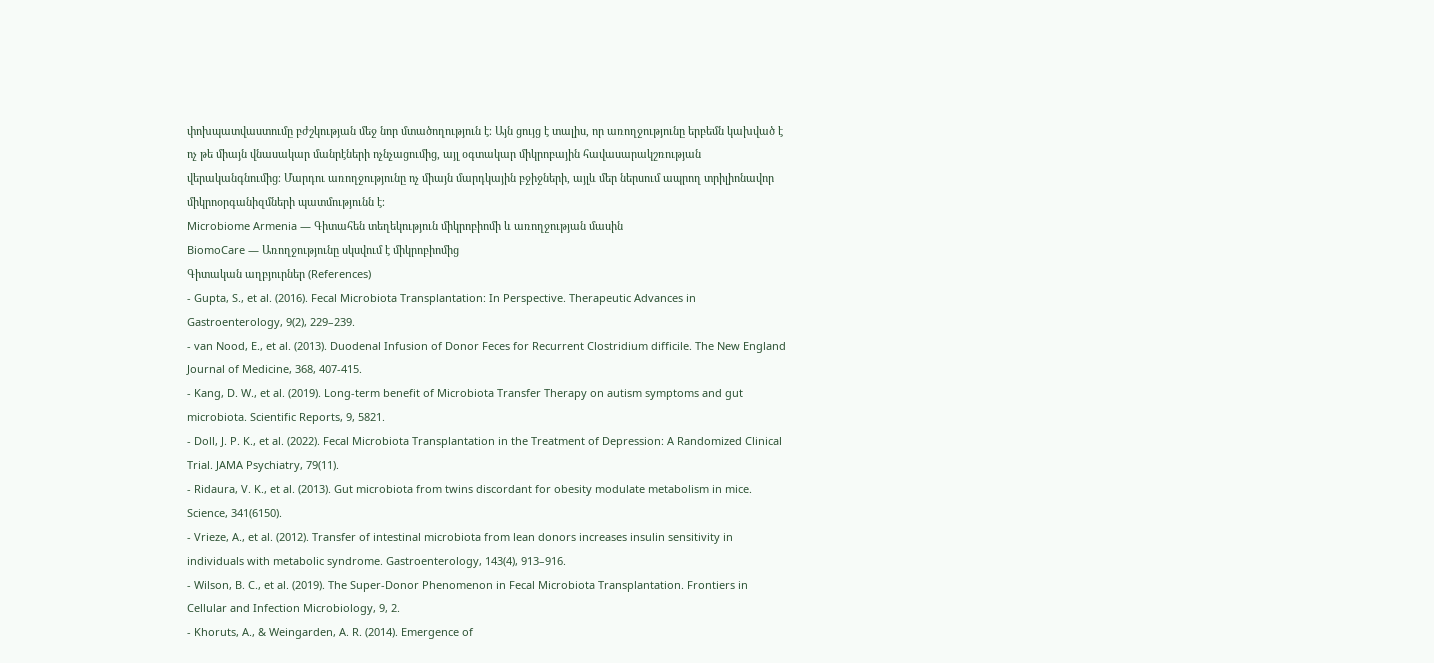փոխպատվաստումը բժշկության մեջ նոր մտածողություն է։ Այն ցույց է տալիս, որ առողջությունը երբեմն կախված է ոչ թե միայն վնասակար մանրէների ոչնչացումից, այլ օգտակար միկրոբային հավասարակշռության վերականգնումից։ Մարդու առողջությունը ոչ միայն մարդկային բջիջների, այլև մեր ներսում ապրող տրիլիոնավոր միկրոօրգանիզմների պատմությունն է։
Microbiome Armenia — Գիտահեն տեղեկություն միկրոբիոմի և առողջության մասին
BiomoCare — Առողջությունը սկսվում է միկրոբիոմից
Գիտական աղբյուրներ (References)
- Gupta, S., et al. (2016). Fecal Microbiota Transplantation: In Perspective. Therapeutic Advances in Gastroenterology, 9(2), 229–239.
- van Nood, E., et al. (2013). Duodenal Infusion of Donor Feces for Recurrent Clostridium difficile. The New England Journal of Medicine, 368, 407-415.
- Kang, D. W., et al. (2019). Long-term benefit of Microbiota Transfer Therapy on autism symptoms and gut microbiota. Scientific Reports, 9, 5821.
- Doll, J. P. K., et al. (2022). Fecal Microbiota Transplantation in the Treatment of Depression: A Randomized Clinical Trial. JAMA Psychiatry, 79(11).
- Ridaura, V. K., et al. (2013). Gut microbiota from twins discordant for obesity modulate metabolism in mice. Science, 341(6150).
- Vrieze, A., et al. (2012). Transfer of intestinal microbiota from lean donors increases insulin sensitivity in individuals with metabolic syndrome. Gastroenterology, 143(4), 913–916.
- Wilson, B. C., et al. (2019). The Super-Donor Phenomenon in Fecal Microbiota Transplantation. Frontiers in Cellular and Infection Microbiology, 9, 2.
- Khoruts, A., & Weingarden, A. R. (2014). Emergence of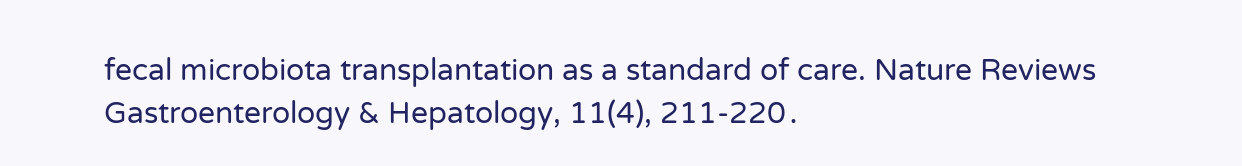fecal microbiota transplantation as a standard of care. Nature Reviews Gastroenterology & Hepatology, 11(4), 211-220․